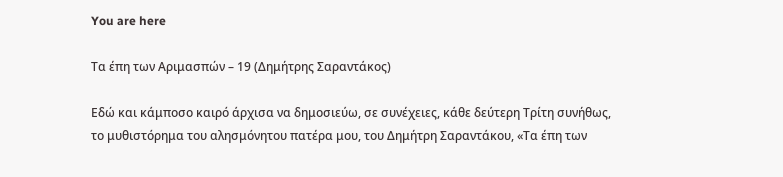You are here

Τα έπη των Αριμασπών – 19 (Δημήτρης Σαραντάκος)

Εδώ και κάμποσο καιρό άρχισα να δημοσιεύω, σε συνέχειες, κάθε δεύτερη Τρίτη συνήθως, το μυθιστόρημα του αλησμόνητου πατέρα μου, του Δημήτρη Σαραντάκου, «Τα έπη των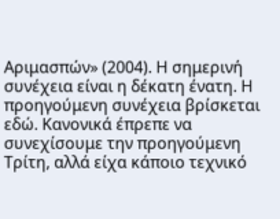Αριμασπών» (2004). Η σημερινή συνέχεια είναι η δέκατη ένατη. Η προηγούμενη συνέχεια βρίσκεται εδώ. Κανονικά έπρεπε να συνεχίσουμε την προηγούμενη Τρίτη, αλλά είχα κάποιο τεχνικό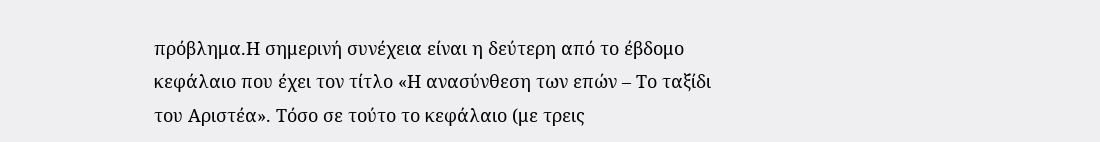πρόβλημα.Η σημερινή συνέχεια είναι η δεύτερη από το έβδομο κεφάλαιο που έχει τον τίτλο «Η ανασύνθεση των επών – Το ταξίδι του Αριστέα». Τόσο σε τούτο το κεφάλαιο (με τρεις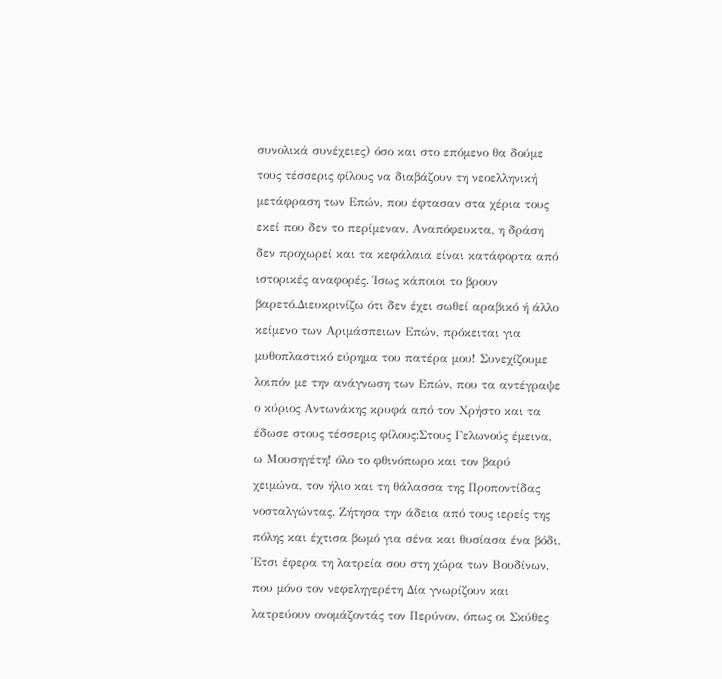συνολικά συνέχειες) όσο και στο επόμενο θα δούμε τους τέσσερις φίλους να διαβάζουν τη νεοελληνική μετάφραση των Επών, που έφτασαν στα χέρια τους εκεί που δεν το περίμεναν. Αναπόφευκτα, η δράση δεν προχωρεί και τα κεφάλαια είναι κατάφορτα από ιστορικές αναφορές. Ίσως κάποιοι το βρουν βαρετό.Διευκρινίζω ότι δεν έχει σωθεί αραβικό ή άλλο κείμενο των Αριμάσπειων Επών, πρόκειται για μυθοπλαστικό εύρημα του πατέρα μου! Συνεχίζουμε λοιπόν με την ανάγνωση των Επών, που τα αντέγραψε ο κύριος Αντωνάκης κρυφά από τον Χρήστο και τα έδωσε στους τέσσερις φίλους:Στους Γελωνούς έμεινα, ω Μουσηγέτη! όλο το φθινόπωρο και τον βαρύ χειμώνα, τον ήλιο και τη θάλασσα της Προποντίδας νοσταλγώντας. Ζήτησα την άδεια από τους ιερείς της πόλης και έχτισα βωμό για σένα και θυσίασα ένα βόδι. Έτσι έφερα τη λατρεία σου στη χώρα των Βουδίνων, που μόνο τον νεφεληγερέτη Δία γνωρίζουν και λατρεύουν ονομάζοντάς τον Περύνον, όπως οι Σκύθες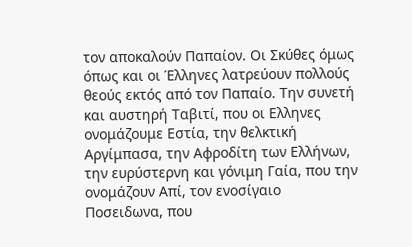τον αποκαλούν Παπαίον. Οι Σκύθες όμως όπως και οι Έλληνες λατρεύουν πολλούς θεούς εκτός από τον Παπαίο. Την συνετή και αυστηρή Ταβιτί, που οι Ελληνες ονομάζουμε Εστία, την θελκτική Αργίμπασα, την Αφροδίτη των Ελλήνων, την ευρύστερνη και γόνιμη Γαία, που την ονομάζουν Απί, τον ενοσίγαιο Ποσειδωνα, που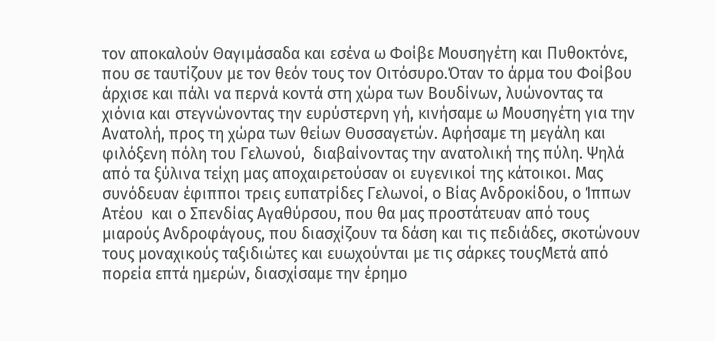τον αποκαλούν Θαγιμάσαδα και εσένα ω Φοίβε Μουσηγέτη και Πυθοκτόνε, που σε ταυτίζουν με τον θεόν τους τον Οιτόσυρο.Όταν το άρμα του Φοίβου άρχισε και πάλι να περνά κοντά στη χώρα των Βουδίνων, λυώνοντας τα χιόνια και στεγνώνοντας την ευρύστερνη γή, κινήσαμε ω Μουσηγέτη για την Ανατολή, προς τη χώρα των θείων Θυσσαγετών. Αφήσαμε τη μεγάλη και φιλόξενη πόλη του Γελωνού,  διαβαίνοντας την ανατολική της πύλη. Ψηλά από τα ξύλινα τείχη μας αποχαιρετούσαν οι ευγενικοί της κάτοικοι. Μας συνόδευαν έφιπποι τρεις ευπατρίδες Γελωνοί, ο Βίας Ανδροκίδου, ο Ίππων Ατέου  και ο Σπενδίας Αγαθύρσου, που θα μας προστάτευαν από τους μιαρούς Ανδροφάγους, που διασχίζουν τα δάση και τις πεδιάδες, σκοτώνουν τους μοναχικούς ταξιδιώτες και ευωχούνται με τις σάρκες τουςΜετά από πορεία επτά ημερών, διασχίσαμε την έρημο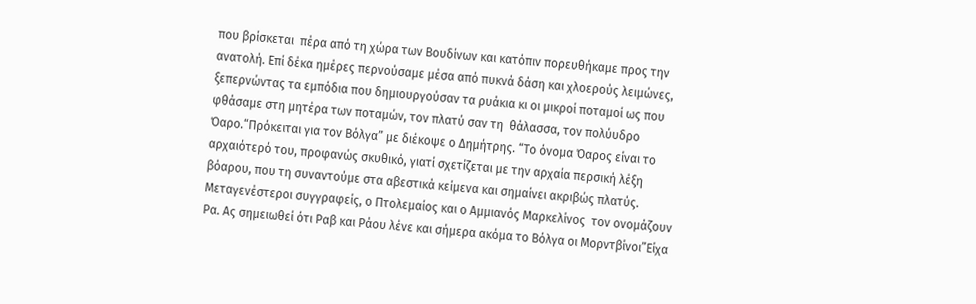που βρίσκεται  πέρα από τη χώρα των Βουδίνων και κατόπιν πορευθήκαμε προς την ανατολή. Επί δέκα ημέρες περνούσαμε μέσα από πυκνά δάση και χλοερούς λειμώνες, ξεπερνώντας τα εμπόδια που δημιουργούσαν τα ρυάκια κι οι μικροί ποταμοί ως που φθάσαμε στη μητέρα των ποταμών, τον πλατύ σαν τη  θάλασσα, τον πολύυδρο Όαρο.“Πρόκειται για τον Βόλγα” με διέκοψε ο Δημήτρης. “Το όνομα Όαρος είναι το αρχαιότερό του, προφανώς σκυθικό, γιατί σχετίζεται με την αρχαία περσική λέξη βόαρου, που τη συναντούμε στα αβεστικά κείμενα και σημαίνει ακριβώς πλατύς.  Μεταγενέστεροι συγγραφείς, ο Πτολεμαίος και ο Αμμιανός Μαρκελίνος  τον ονομάζουν Ρα. Ας σημειωθεί ότι Ραβ και Ράου λένε και σήμερα ακόμα το Βόλγα οι Μορντβίνοι”Είχα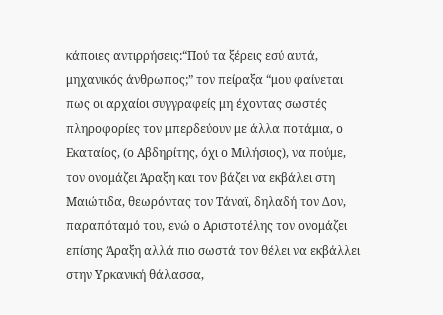κάποιες αντιρρήσεις:“Πού τα ξέρεις εσύ αυτά, μηχανικός άνθρωπος;” τον πείραξα “μου φαίνεται πως οι αρχαίοι συγγραφείς μη έχοντας σωστές πληροφορίες τον μπερδεύουν με άλλα ποτάμια, ο Εκαταίος, (ο Αβδηρίτης, όχι ο Μιλήσιος), να πούμε, τον ονομάζει Άραξη και τον βάζει να εκβάλει στη Μαιώτιδα, θεωρόντας τον Τάναϊ, δηλαδή τον Δον, παραπόταμό του, ενώ ο Αριστοτέλης τον ονομάζει επίσης Άραξη αλλά πιο σωστά τον θέλει να εκβάλλει στην Υρκανική θάλασσα,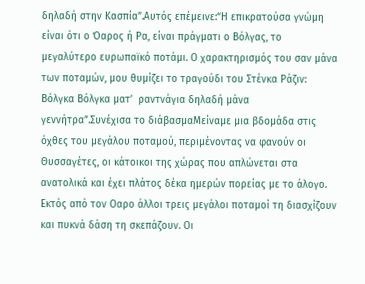δηλαδή στην Κασπία”.Αυτός επέμεινε:“Η επικρατούσα γνώμη είναι ότι ο Όαρος ή Ρα, είναι πράγματι ο Βόλγας, το μεγαλύτερο ευρωπαϊκό ποτάμι. Ο χαρακτηρισμός του σαν μάνα των ποταμών, μου θυμίζει το τραγούδι του Στένκα Ράζιν: Βόλγκα Βόλγκα ματ’  ραντνάγια δηλαδή μάνα γεννήτρα”.Συνέχισα το διάβασμαΜείναμε μια βδομάδα στις όχθες του μεγάλου ποταμού, περιμένοντας να φανούν οι Θυσσαγέτες, οι κάτοικοι της χώρας που απλώνεται στα ανατολικά και έχει πλάτος δέκα ημερών πορείας με το άλογο. Εκτός από τον Οαρο άλλοι τρεις μεγάλοι ποταμοί τη διασχίζουν και πυκνά δάση τη σκεπάζουν. Οι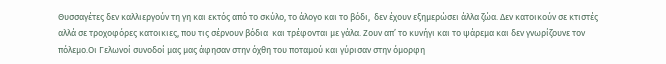Θυσσαγέτες δεν καλλιεργούν τη γη και εκτός από το σκύλο, το άλογο και το βόδι,  δεν έχουν εξημερώσει άλλα ζώα. Δεν κατοικούν σε κτιστές αλλά σε τροχοφόρες κατοικιες, που τις σέρνουν βόδια  και τρέφονται με γάλα. Ζουν απ’ το κυνήγι και το ψάρεμα και δεν γνωρίζουνε τον πόλεμο.Οι Γελωνοί συνοδοί μας μας άφησαν στην όχθη του ποταμού και γύρισαν στην όμορφη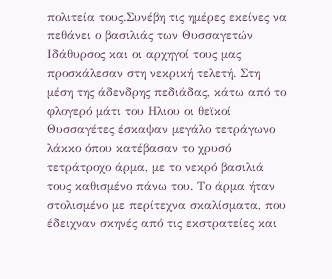πολιτεία τους.Συνέβη τις ημέρες εκείνες να πεθάνει ο βασιλιάς των Θυσσαγετών Ιδάθυρσος και οι αρχηγοί τους μας προσκάλεσαν στη νεκρική τελετή. Στη μέση της άδενδρης πεδιάδας, κάτω από το φλογερό μάτι του Ηλιου οι θεϊκοί Θυσσαγέτες έσκαψαν μεγάλο τετράγωνο λάκκο όπου κατέβασαν το χρυσό τετράτροχο άρμα, με το νεκρό βασιλιά τους καθισμένο πάνω του. Το άρμα ήταν στολισμένο με περίτεχνα σκαλίσματα, που έδειχναν σκηνές από τις εκστρατείες και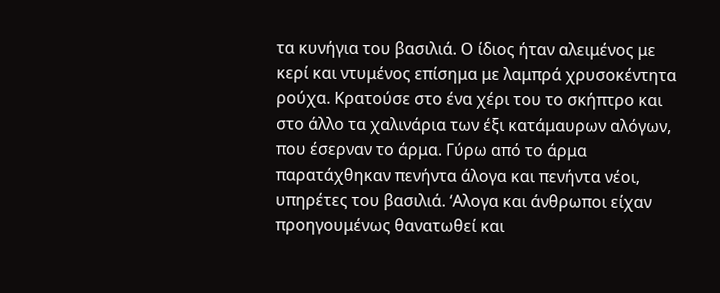τα κυνήγια του βασιλιά. Ο ίδιος ήταν αλειμένος με κερί και ντυμένος επίσημα με λαμπρά χρυσοκέντητα ρούχα. Κρατούσε στο ένα χέρι του το σκήπτρο και στο άλλο τα χαλινάρια των έξι κατάμαυρων αλόγων, που έσερναν το άρμα. Γύρω από το άρμα παρατάχθηκαν πενήντα άλογα και πενήντα νέοι, υπηρέτες του βασιλιά. ‘Αλογα και άνθρωποι είχαν προηγουμένως θανατωθεί και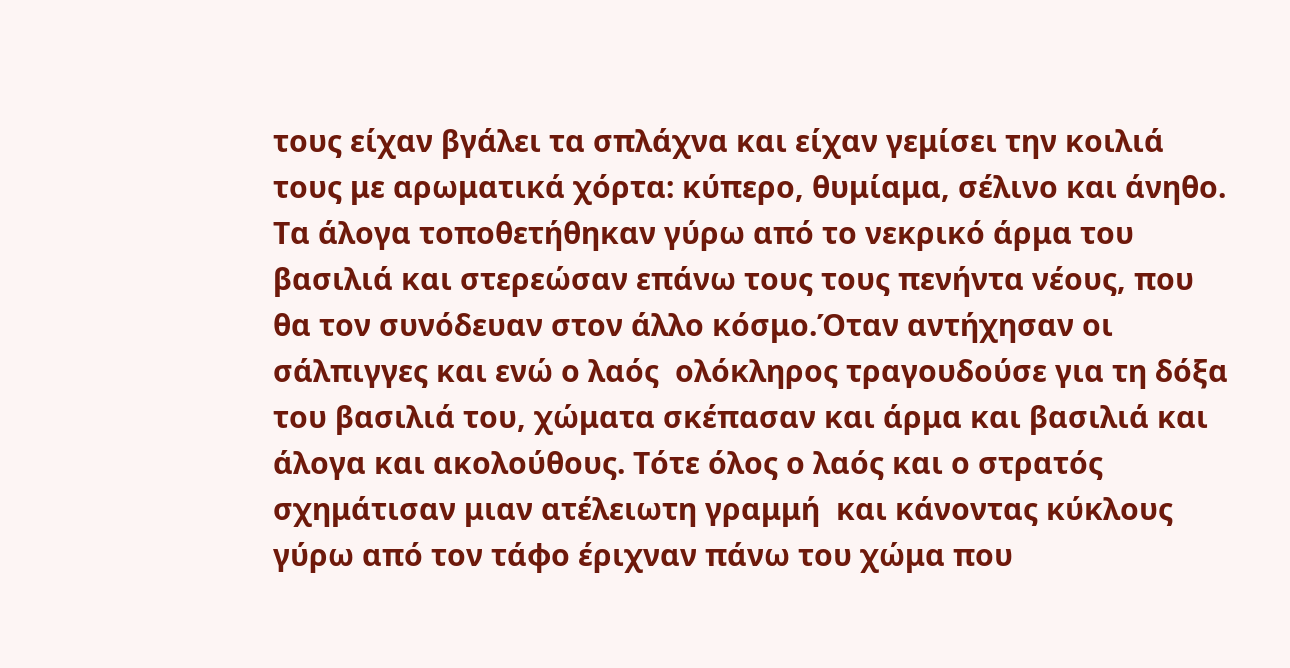τους είχαν βγάλει τα σπλάχνα και είχαν γεμίσει την κοιλιά τους με αρωματικά χόρτα: κύπερο, θυμίαμα, σέλινο και άνηθο. Τα άλογα τοποθετήθηκαν γύρω από το νεκρικό άρμα του βασιλιά και στερεώσαν επάνω τους τους πενήντα νέους, που θα τον συνόδευαν στον άλλο κόσμο.Όταν αντήχησαν οι σάλπιγγες και ενώ ο λαός  ολόκληρος τραγουδούσε για τη δόξα του βασιλιά του, χώματα σκέπασαν και άρμα και βασιλιά και άλογα και ακολούθους. Τότε όλος ο λαός και ο στρατός σχημάτισαν μιαν ατέλειωτη γραμμή  και κάνοντας κύκλους γύρω από τον τάφο έριχναν πάνω του χώμα που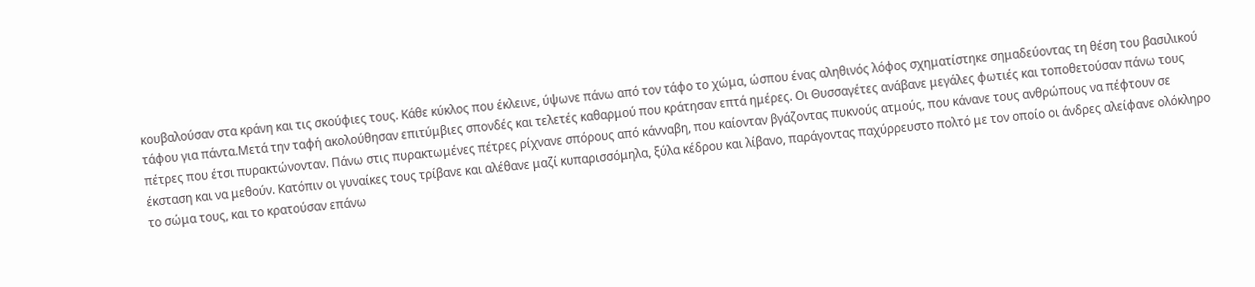κουβαλούσαν στα κράνη και τις σκούφιες τους. Κάθε κύκλος που έκλεινε, ύψωνε πάνω από τον τάφο το χώμα, ώσπου ένας αληθινός λόφος σχηματίστηκε σημαδεύοντας τη θέση του βασιλικού τάφου για πάντα.Μετά την ταφή ακολούθησαν επιτύμβιες σπονδές και τελετές καθαρμού που κράτησαν επτά ημέρες. Οι Θυσσαγέτες ανάβανε μεγάλες φωτιές και τοποθετούσαν πάνω τους πέτρες που έτσι πυρακτώνονταν. Πάνω στις πυρακτωμένες πέτρες ρίχνανε σπόρους από κάνναβη, που καίονταν βγάζοντας πυκνούς ατμούς, που κάνανε τους ανθρώπους να πέφτουν σε έκσταση και να μεθούν. Κατόπιν οι γυναίκες τους τρίβανε και αλέθανε μαζί κυπαρισσόμηλα, ξύλα κέδρου και λίβανο, παράγοντας παχύρρευστο πολτό με τον οποίο οι άνδρες αλείφανε ολόκληρο το σώμα τους, και το κρατούσαν επάνω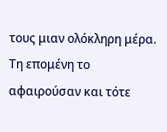τους μιαν ολόκληρη μέρα. Τη επομένη το αφαιρούσαν και τότε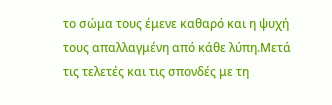το σώμα τους έμενε καθαρό και η ψυχή τους απαλλαγμένη από κάθε λύπη.Μετά τις τελετές και τις σπονδές με τη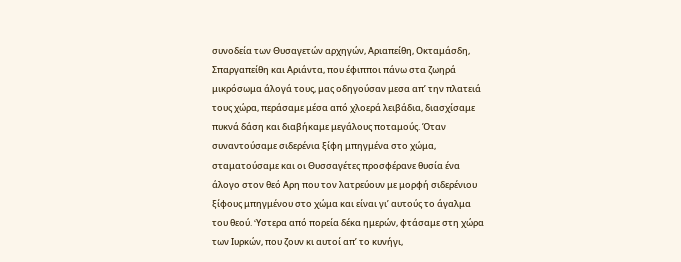συνοδεία των Θυσαγετών αρχηγών, Αριαπείθη, Οκταμάσδη, Σπαργαπείθη και Αριάντα, που έφιπποι πάνω στα ζωηρά μικρόσωμα άλογά τους, μας οδηγούσαν μεσα απ’ την πλατειά τους χώρα, περάσαμε μέσα από χλοερά λειβάδια, διασχίσαμε πυκνά δάση και διαβήκαμε μεγάλους ποταμούς. Όταν συναντούσαμε σιδερένια ξίφη μπηγμένα στο χώμα, σταματούσαμε και οι Θυσσαγέτες προσφέρανε θυσία ένα άλογο στον θεό Αρη που τον λατρεύουν με μορφή σιδερένιου ξίφους μπηγμένου στο χώμα και είναι γι’ αυτούς το άγαλμα του θεού. ‘Yστερα από πορεία δέκα ημερών, φτάσαμε στη χώρα των Ιυρκών, που ζουν κι αυτοί απ’ το κυνήγι,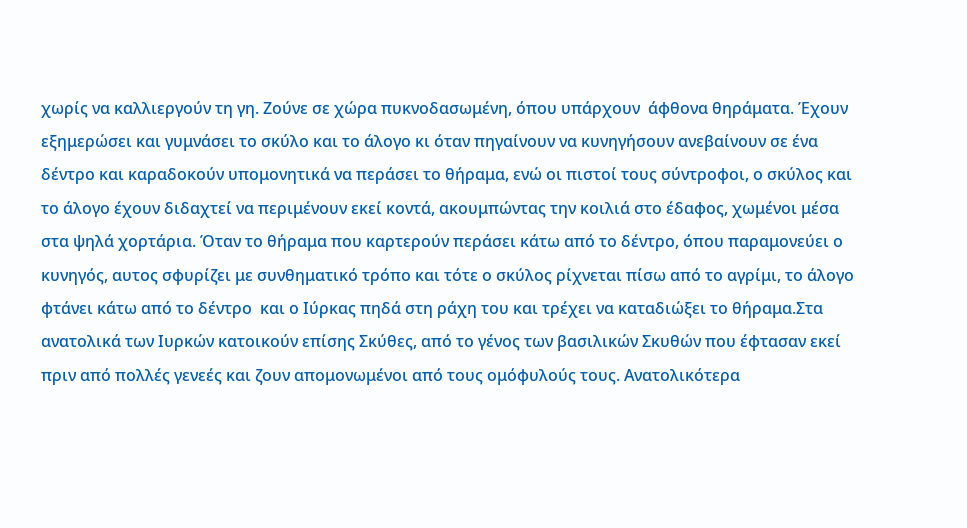χωρίς να καλλιεργούν τη γη. Ζούνε σε χώρα πυκνοδασωμένη, όπου υπάρχουν  άφθονα θηράματα. Έχουν εξημερώσει και γυμνάσει το σκύλο και το άλογο κι όταν πηγαίνουν να κυνηγήσουν ανεβαίνουν σε ένα δέντρο και καραδοκούν υπομονητικά να περάσει το θήραμα, ενώ οι πιστοί τους σύντροφοι, ο σκύλος και το άλογο έχουν διδαχτεί να περιμένουν εκεί κοντά, ακουμπώντας την κοιλιά στο έδαφος, χωμένοι μέσα στα ψηλά χορτάρια. Όταν το θήραμα που καρτερούν περάσει κάτω από το δέντρο, όπου παραμονεύει ο κυνηγός, αυτος σφυρίζει με συνθηματικό τρόπο και τότε ο σκύλος ρίχνεται πίσω από το αγρίμι, το άλογο φτάνει κάτω από το δέντρο  και ο Ιύρκας πηδά στη ράχη του και τρέχει να καταδιώξει το θήραμα.Στα ανατολικά των Ιυρκών κατοικούν επίσης Σκύθες, από το γένος των βασιλικών Σκυθών που έφτασαν εκεί πριν από πολλές γενεές και ζουν απομονωμένοι από τους ομόφυλούς τους. Ανατολικότερα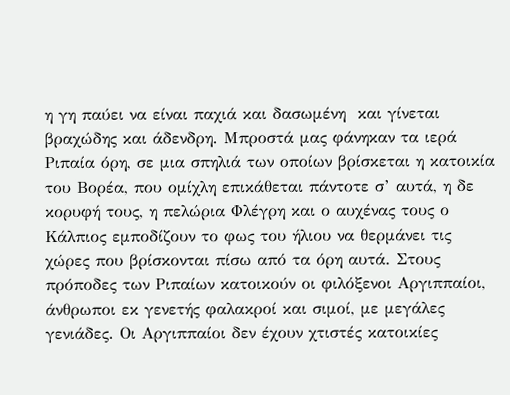η γη παύει να είναι παχιά και δασωμένη  και γίνεται βραχώδης και άδενδρη. Μπροστά μας φάνηκαν τα ιερά Ριπαία όρη, σε μια σπηλιά των οποίων βρίσκεται η κατοικία του Βορέα, που ομίχλη επικάθεται πάντοτε σ’ αυτά, η δε κορυφή τους, η πελώρια Φλέγρη και ο αυχένας τους ο Κάλπιος εμποδίζουν το φως του ήλιου να θερμάνει τις χώρες που βρίσκονται πίσω από τα όρη αυτά. Στους πρόποδες των Ριπαίων κατοικούν οι φιλόξενοι Αργιππαίοι, άνθρωποι εκ γενετής φαλακροί και σιμοί, με μεγάλες γενιάδες. Οι Αργιππαίοι δεν έχουν χτιστές κατοικίες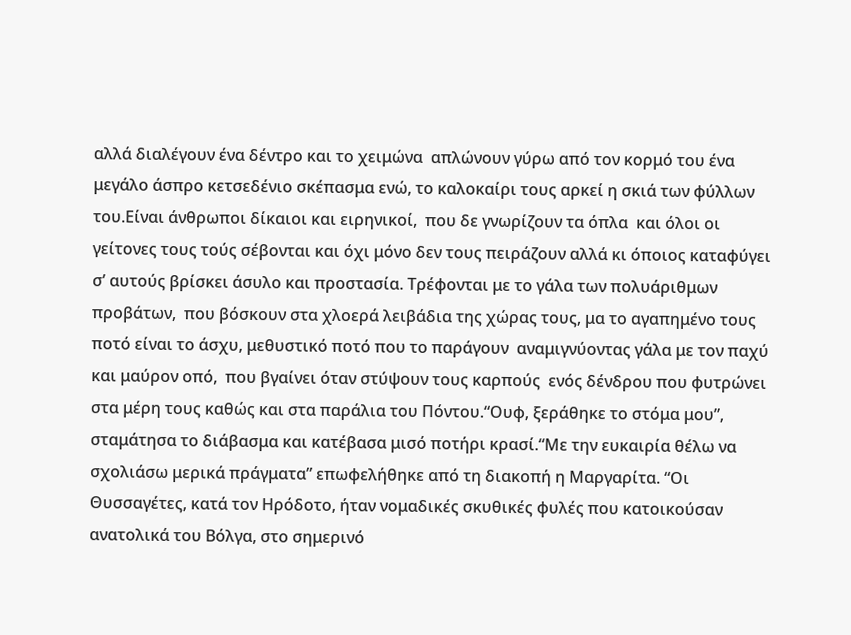αλλά διαλέγουν ένα δέντρο και το χειμώνα  απλώνουν γύρω από τον κορμό του ένα μεγάλο άσπρο κετσεδένιο σκέπασμα ενώ, το καλοκαίρι τους αρκεί η σκιά των φύλλων του.Είναι άνθρωποι δίκαιοι και ειρηνικοί,  που δε γνωρίζουν τα όπλα  και όλοι οι γείτονες τους τούς σέβονται και όχι μόνο δεν τους πειράζουν αλλά κι όποιος καταφύγει σ’ αυτούς βρίσκει άσυλο και προστασία. Τρέφονται με το γάλα των πολυάριθμων προβάτων,  που βόσκουν στα χλοερά λειβάδια της χώρας τους, μα το αγαπημένο τους ποτό είναι το άσχυ, μεθυστικό ποτό που το παράγουν  αναμιγνύοντας γάλα με τον παχύ και μαύρον οπό,  που βγαίνει όταν στύψουν τους καρπούς  ενός δένδρου που φυτρώνει στα μέρη τους καθώς και στα παράλια του Πόντου.“Ουφ, ξεράθηκε το στόμα μου”, σταμάτησα το διάβασμα και κατέβασα μισό ποτήρι κρασί.“Με την ευκαιρία θέλω να σχολιάσω μερικά πράγματα” επωφελήθηκε από τη διακοπή η Μαργαρίτα. “Οι Θυσσαγέτες, κατά τον Ηρόδοτο, ήταν νομαδικές σκυθικές φυλές που κατοικούσαν ανατολικά του Βόλγα, στο σημερινό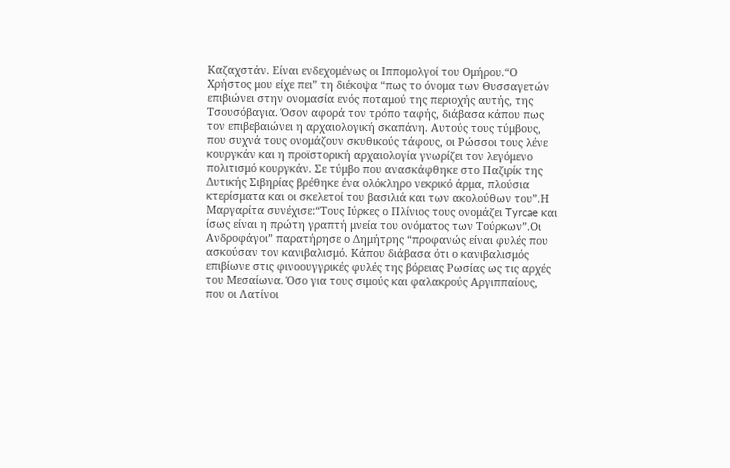Καζαχστάν. Είναι ενδεχομένως οι Ιππομολγοί του Ομήρου.“Ο Χρήστος μου είχε πει” τη διέκοψα “πως το όνομα των Θυσσαγετών επιβιώνει στην ονομασία ενός ποταμού της περιοχής αυτής, της Τσουσόβαγια. Όσον αφορά τον τρόπο ταφής, διάβασα κάπου πως τον επιβεβαιώνει η αρχαιολογική σκαπάνη. Αυτούς τους τύμβους, που συχνά τους ονομάζουν σκυθικούς τάφους, οι Ρώσσοι τους λένε κουργκάν και η προϊστορική αρχαιολογία γνωρίζει τον λεγόμενο πολιτισμό κουργκάν. Σε τύμβο που ανασκάφθηκε στο Παζιρίκ της Δυτικής Σιβηρίας βρέθηκε ένα ολόκληρο νεκρικό άρμα, πλούσια κτερίσματα και οι σκελετοί του βασιλιά και των ακολούθων του”.Η Μαργαρίτα συνέχισε:“Τους Ιύρκες ο Πλίνιος τους ονομάζει Tyrcae και ίσως είναι η πρώτη γραπτή μνεία του ονόματος των Τούρκων”.Οι Ανδροφάγοι” παρατήρησε ο Δημήτρης “προφανώς είναι φυλές που ασκούσαν τον κανιβαλισμό. Κάπου διάβασα ότι ο κανιβαλισμός επιβίωνε στις φινοουγγρικές φυλές της βόρειας Ρωσίας ως τις αρχές του Μεσαίωνα. Όσο για τους σιμούς και φαλακρούς Αργιππαίους, που οι Λατίνοι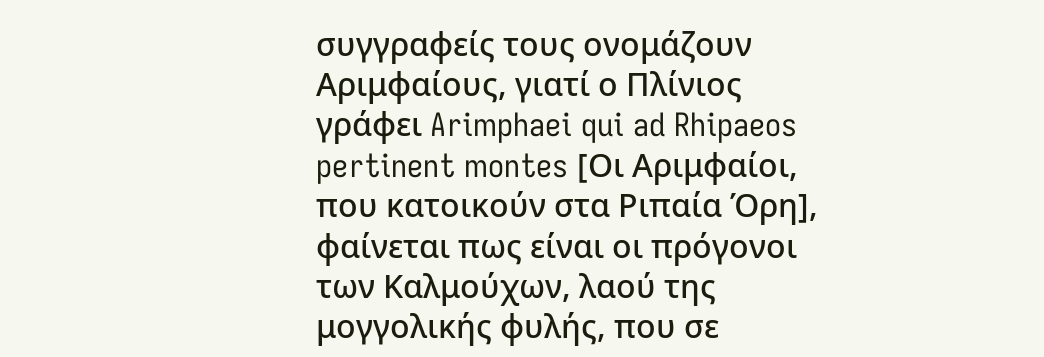συγγραφείς τους ονομάζουν Αριμφαίους, γιατί ο Πλίνιος γράφει Arimphaei qui ad Rhipaeos pertinent montes [Οι Αριμφαίοι, που κατοικούν στα Ριπαία Όρη], φαίνεται πως είναι οι πρόγονοι των Καλμούχων, λαού της μογγολικής φυλής, που σε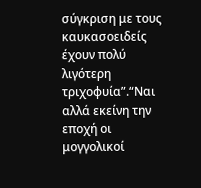σύγκριση με τους καυκασοειδείς έχουν πολύ λιγότερη τριχοφυία”.“Ναι αλλά εκείνη την εποχή οι μογγολικοί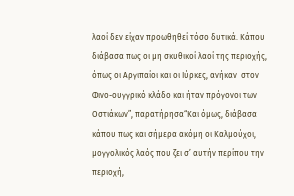λαοί δεν είχαν προωθηθεί τόσο δυτικά. Κάπου διάβασα πως οι μη σκυθικοί λαοί της περιοχής, όπως οι Αργιπαίοι και οι Ιύρκες, ανήκαν  στον Φινο-ουγγρικό κλάδο και ήταν πρόγονοι των Οστιάκων”, παρατήρησα“Και όμως, διάβασα κάπου πως και σήμερα ακόμη οι Καλμούχοι, μογγολικός λαός που ζει σ’ αυτήν περίπου την περιοχή,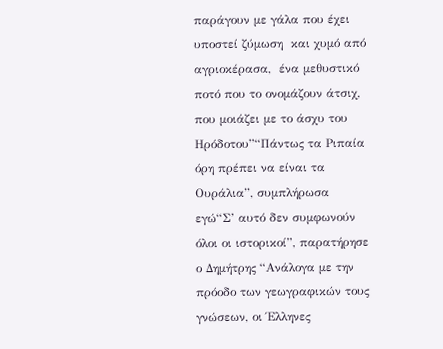παράγουν με γάλα που έχει υποστεί ζύμωση  και χυμό από αγριοκέρασα,  ένα μεθυστικό ποτό που το ονομάζουν άτσιχ, που μοιάζει με το άσχυ του Ηρόδοτου”“Πάντως τα Ριπαία όρη πρέπει να είναι τα Ουράλια”, συμπλήρωσα εγώ“Σ’ αυτό δεν συμφωνούν όλοι οι ιστορικοί”, παρατήρησε ο Δημήτρης “Ανάλογα με την πρόοδο των γεωγραφικών τους γνώσεων, οι Έλληνες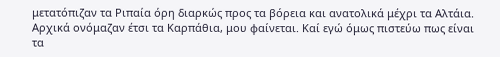μετατόπιζαν τα Ριπαία όρη διαρκώς προς τα βόρεια και ανατολικά μέχρι τα Αλτάια. Αρχικά ονόμαζαν έτσι τα Καρπάθια, μου φαίνεται. Kαί εγώ όμως πιστεύω πως είναι τα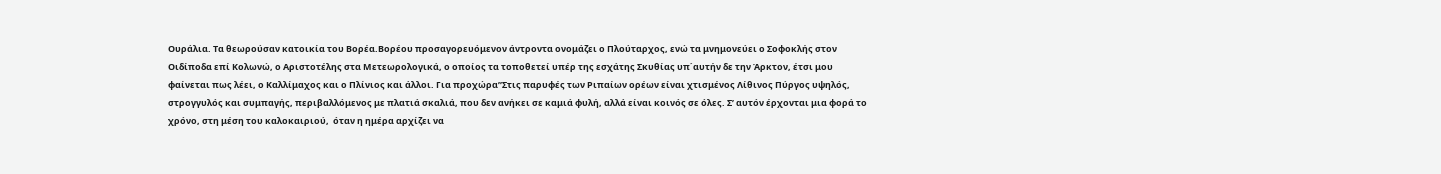Ουράλια. Τα θεωρούσαν κατοικία του Βορέα.Βορέου προσαγορευόμενον άντροντα ονομάζει ο Πλούταρχος, ενώ τα μνημονεύει ο Σοφοκλής στον Οιδίποδα επί Κολωνώ, ο Αριστοτέλης στα Μετεωρολογικά, ο οποίος τα τοποθετεί υπέρ της εσχάτης Σκυθίας υπ΄αυτήν δε την Άρκτον, έτσι μου φαίνεται πως λέει, ο Καλλίμαχος και ο Πλίνιος και άλλοι. Για προχώρα”Στις παρυφές των Ριπαίων ορέων είναι χτισμένος Λίθινος Πύργος υψηλός, στρογγυλός και συμπαγής, περιβαλλόμενος με πλατιά σκαλιά, που δεν ανήκει σε καμιά φυλή, αλλά είναι κοινός σε όλες. Σ’ αυτόν έρχονται μια φορά το χρόνο, στη μέση του καλοκαιριού,  όταν η ημέρα αρχίζει να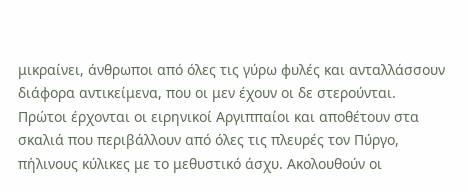μικραίνει, άνθρωποι από όλες τις γύρω φυλές και ανταλλάσσουν διάφορα αντικείμενα, που οι μεν έχουν οι δε στερούνται.  Πρώτοι έρχονται οι ειρηνικοί Αργιππαίοι και αποθέτουν στα σκαλιά που περιβάλλουν από όλες τις πλευρές τον Πύργο, πήλινους κύλικες με το μεθυστικό άσχυ. Ακολουθούν οι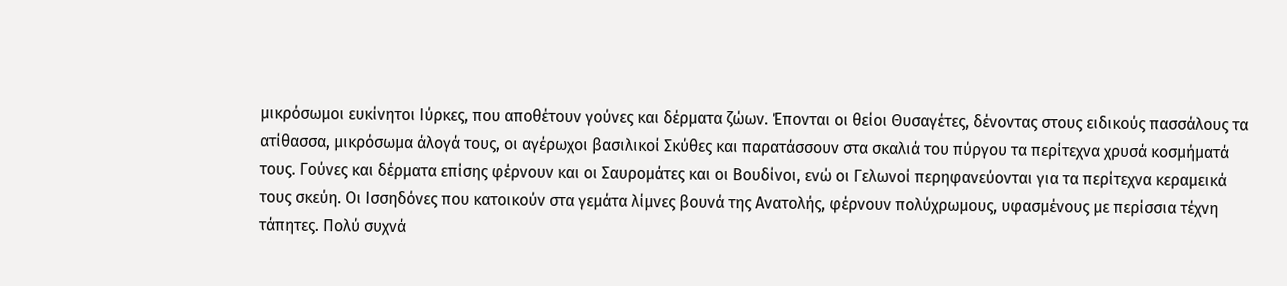μικρόσωμοι ευκίνητοι Ιύρκες, που αποθέτουν γούνες και δέρματα ζώων. Έπονται οι θείοι Θυσαγέτες, δένοντας στους ειδικούς πασσάλους τα ατίθασσα, μικρόσωμα άλογά τους, οι αγέρωχοι βασιλικοί Σκύθες και παρατάσσουν στα σκαλιά του πύργου τα περίτεχνα χρυσά κοσμήματά τους. Γούνες και δέρματα επίσης φέρνουν και οι Σαυρομάτες και οι Βουδίνοι, ενώ οι Γελωνοί περηφανεύονται για τα περίτεχνα κεραμεικά τους σκεύη. Οι Ισσηδόνες που κατοικούν στα γεμάτα λίμνες βουνά της Ανατολής, φέρνουν πολύχρωμους, υφασμένους με περίσσια τέχνη τάπητες. Πολύ συχνά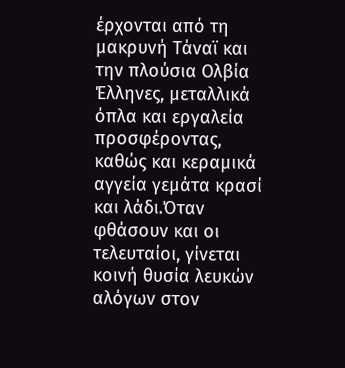έρχονται από τη μακρυνή Τάναϊ και την πλούσια Ολβία Έλληνες, μεταλλικά όπλα και εργαλεία προσφέροντας, καθώς και κεραμικά αγγεία γεμάτα κρασί και λάδι.Όταν φθάσουν και οι τελευταίοι, γίνεται κοινή θυσία λευκών αλόγων στον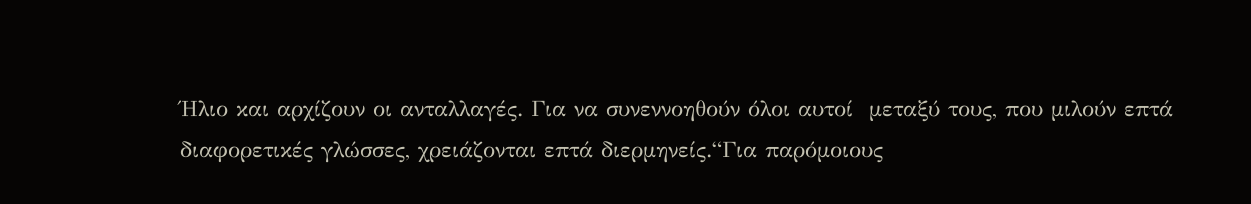Ήλιο και αρχίζουν οι ανταλλαγές. Για να συνεννοηθούν όλοι αυτοί  μεταξύ τους, που μιλούν επτά διαφορετικές γλώσσες, χρειάζονται επτά διερμηνείς.“Για παρόμοιους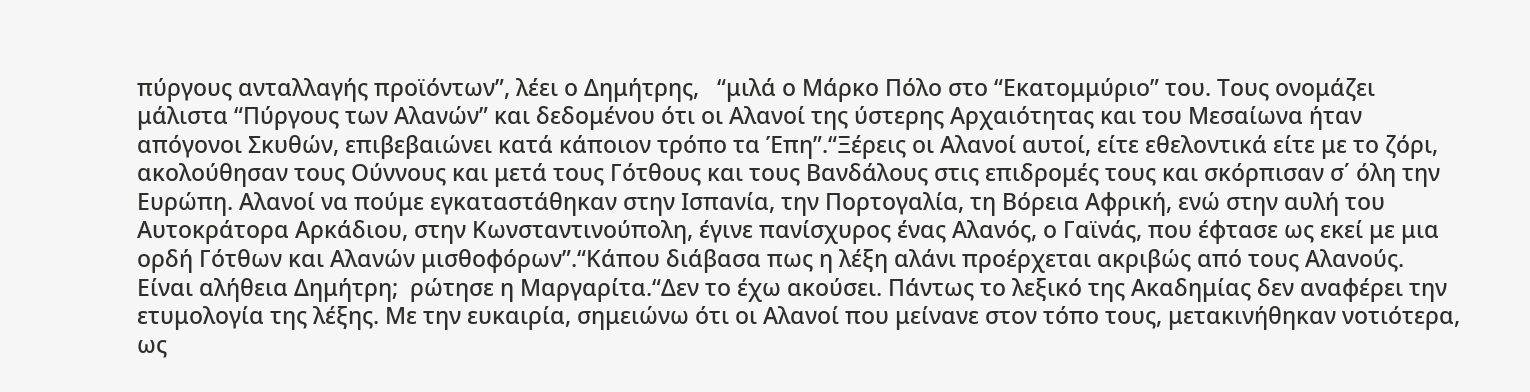πύργους ανταλλαγής προϊόντων”, λέει ο Δημήτρης,   “μιλά ο Μάρκο Πόλο στο “Εκατομμύριο” του. Τους ονομάζει μάλιστα “Πύργους των Αλανών” και δεδομένου ότι οι Αλανοί της ύστερης Αρχαιότητας και του Μεσαίωνα ήταν απόγονοι Σκυθών, επιβεβαιώνει κατά κάποιον τρόπο τα Έπη”.“Ξέρεις οι Αλανοί αυτοί, είτε εθελοντικά είτε με το ζόρι, ακολούθησαν τους Ούννους και μετά τους Γότθους και τους Βανδάλους στις επιδρομές τους και σκόρπισαν σ΄ όλη την Ευρώπη. Αλανοί να πούμε εγκαταστάθηκαν στην Ισπανία, την Πορτογαλία, τη Βόρεια Αφρική, ενώ στην αυλή του Αυτοκράτορα Αρκάδιου, στην Κωνσταντινούπολη, έγινε πανίσχυρος ένας Αλανός, ο Γαϊνάς, που έφτασε ως εκεί με μια ορδή Γότθων και Αλανών μισθοφόρων”.“Κάπου διάβασα πως η λέξη αλάνι προέρχεται ακριβώς από τους Αλανούς. Είναι αλήθεια Δημήτρη;  ρώτησε η Μαργαρίτα.“Δεν το έχω ακούσει. Πάντως το λεξικό της Ακαδημίας δεν αναφέρει την ετυμολογία της λέξης. Με την ευκαιρία, σημειώνω ότι οι Αλανοί που μείνανε στον τόπο τους, μετακινήθηκαν νοτιότερα, ως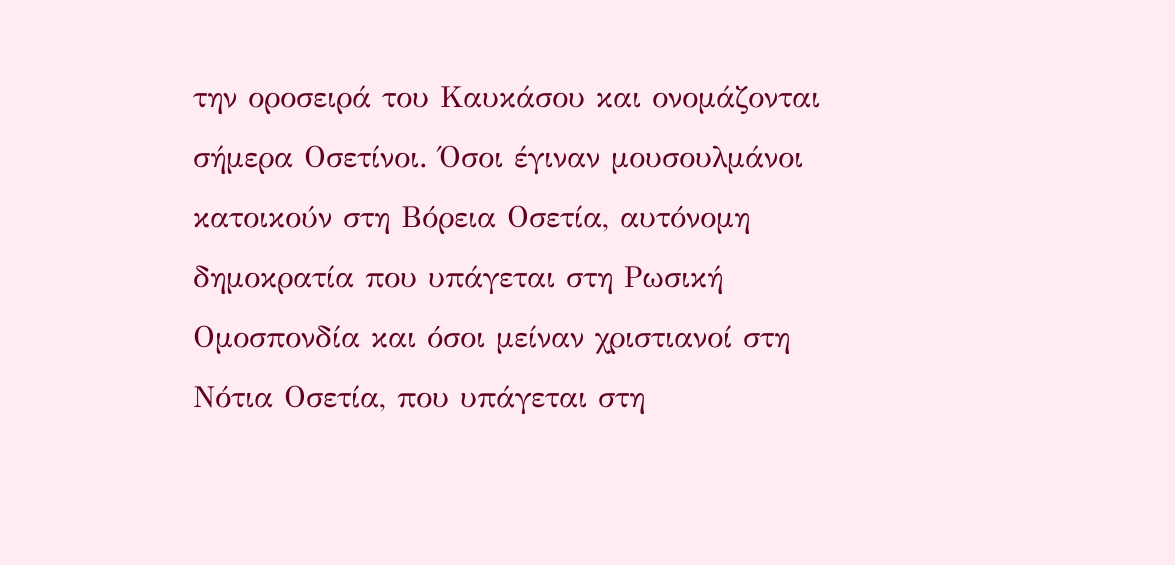την οροσειρά του Καυκάσου και ονομάζονται  σήμερα Οσετίνοι. Όσοι έγιναν μουσουλμάνοι κατοικούν στη Βόρεια Οσετία, αυτόνομη δημοκρατία που υπάγεται στη Ρωσική Ομοσπονδία και όσοι μείναν χριστιανοί στη Νότια Οσετία, που υπάγεται στη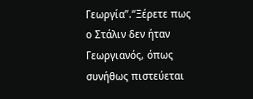Γεωργία”.“Ξέρετε πως ο Στάλιν δεν ήταν Γεωργιανός, όπως συνήθως πιστεύεται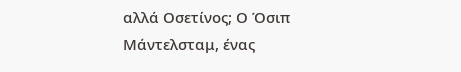αλλά Οσετίνος; Ο Όσιπ Μάντελσταμ, ένας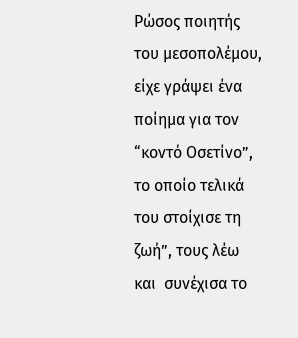Ρώσος ποιητής του μεσοπολέμου, είχε γράψει ένα ποίημα για τον “κοντό Οσετίνο”, το οποίο τελικά του στοίχισε τη ζωή”, τους λέω και  συνέχισα το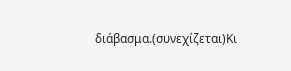διάβασμα.(συνεχίζεται)Κι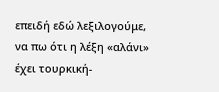επειδή εδώ λεξιλογούμε, να πω ότι η λέξη «αλάνι» έχει τουρκική-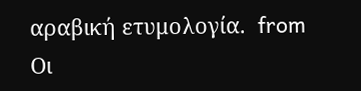αραβική ετυμολογία.  from Οι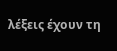λέξεις έχουν τη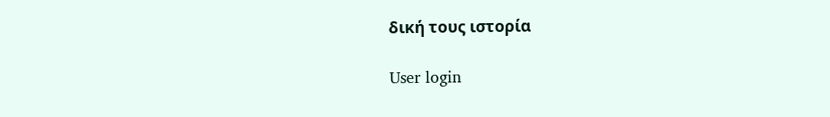δική τους ιστορία

User login